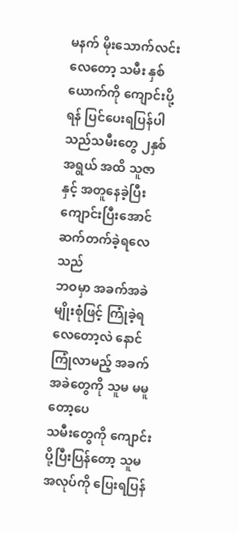မနက် မိုးသောက်လင်းလေတော့ သမီး နှစ်ယောက်ကို ကျောင်းပို့ရန် ပြင်ပေးရပြန်ပါသည်သမီးတွေ ၂နှစ်အရွယ် အထိ သူဇာ နှင့် အတူနေခဲ့ပြီး ကျောင်းပြီးအောင် ဆက်တက်ခဲ့ရလေသည်
ဘဝမှာ အခက်အခဲမျိုးစုံဖြင့် ကြုံခဲ့ရလေတော့လဲ နောင်ကြုံလာမည့် အခက်အခဲတွေကို သူမ မမူတော့ပေ
သမီးတွေကို ကျောင်းပို့ပြီးပြန်တော့ သူမ အလုပ်ကို ပြေးရပြန်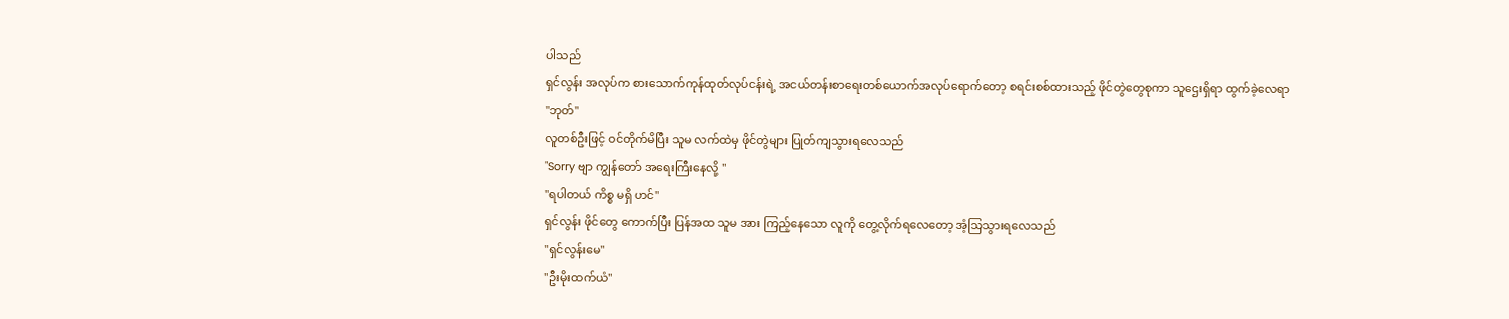ပါသည်
ရှင်လွန်း အလုပ်က စားသောက်ကုန်ထုတ်လုပ်ငန်းရဲ့ အငယ်တန်းစာရေးတစ်ယောက်အလုပ်ရောက်တော့ စရင်းစစ်ထားသည့် ဖိုင်တွဲတွေစုကာ သူဌေးရှိရာ ထွက်ခဲ့လေရာ
"ဘုတ်"
လူတစ်ဦးဖြင့် ဝင်တိုက်မိပြီး သူမ လက်ထဲမှ ဖိုင်တွဲများ ပြုတ်ကျသွားရလေသည်
"Sorry ဗျာ ကျွန်တော် အရေးကြီးနေလို့ "
"ရပါတယ် ကိစ္စ မရှိ ဟင်"
ရှင်လွန်း ဖိုင်တွေ ကောက်ပြီး ပြန်အထ သူမ အား ကြည့်နေသော လူကို တွေ့လိုက်ရလေတော့ အံ့သြသွားရလေသည်
"ရှင်လွန်းမေ"
"ဦးမိုးထက်ယံ"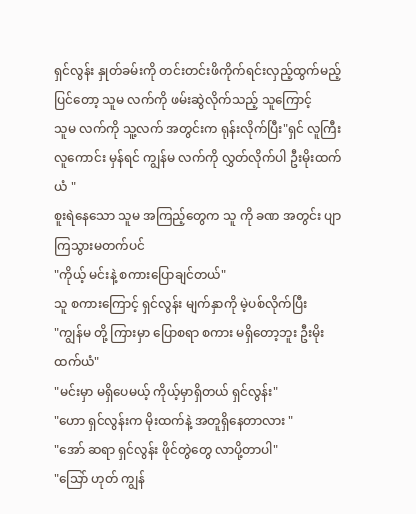ရှင်လွန်း နှုတ်ခမ်းကို တင်းတင်းဖိကိုက်ရင်းလှည့်ထွက်မည့် ပြင်တော့ သူမ လက်ကို ဖမ်းဆွဲလိုက်သည့် သူကြောင့်
သူမ လက်ကို သူ့လက် အတွင်းက ရုန်းလိုက်ပြီး"ရှင် လူကြီး လူကောင်း မှန်ရင် ကျွန်မ လက်ကို လွှတ်လိုက်ပါ ဦးမိုးထက်ယံ "
စူးရဲနေသော သူမ အကြည့်တွေက သူ ကို ခဏ အတွင်း ပျာကြသွားမတက်ပင်
"ကိုယ့် မင်းနဲ့ စကားပြောချင်တယ်"
သူ စကားကြောင့် ရှင်လွန်း မျက်နှာကို မဲ့ပစ်လိုက်ပြီး
"ကျွန်မ တို့ ကြားမှာ ပြောစရာ စကား မရှိတော့ဘူး ဦးမိုးထက်ယံ"
"မင်းမှာ မရှိပေမယ့် ကိုယ့်မှာရှိတယ် ရှင်လွန်း"
"ဟော ရှင်လွန်းက မိုးထက်နဲ့ အတူရှိနေတာလား "
"အော် ဆရာ ရှင်လွန်း ဖိုင်တွဲတွေ လာပို့တာပါ"
"သြော် ဟုတ် ကျွန်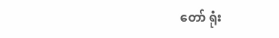တော် ရုံး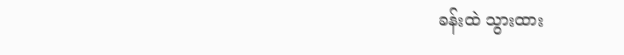ခန်းထဲ သွားထား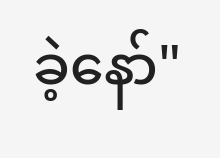ခဲ့နော်"